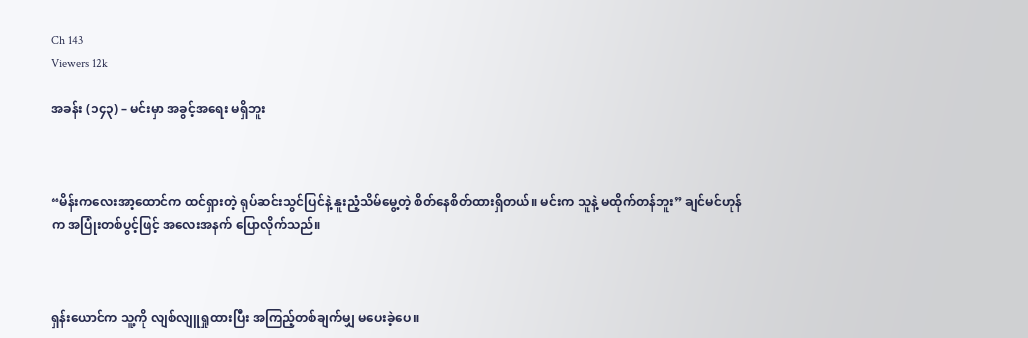Ch 143
Viewers 12k

အခန်း (၁၄၃) – မင်းမှာ အခွင့်အရေး မရှိဘူး



“မိန်းကလေးအာ့ထောင်က ထင်ရှားတဲ့ ရုပ်ဆင်းသွင်ပြင်နဲ့ နူးညံ့သိမ်မွေ့တဲ့ စိတ်နေစိတ်ထားရှိတယ်။ မင်းက သူနဲ့ မထိုက်တန်ဘူး” ချင်မင်ဟုန်က အပြုံးတစ်ပွင့်ဖြင့် အလေးအနက် ပြောလိုက်သည်။



ရှန်းယောင်က သူ့ကို လျစ်လျူရှုထားပြီး အကြည့်တစ်ချက်မျှ မပေးခဲ့ပေ။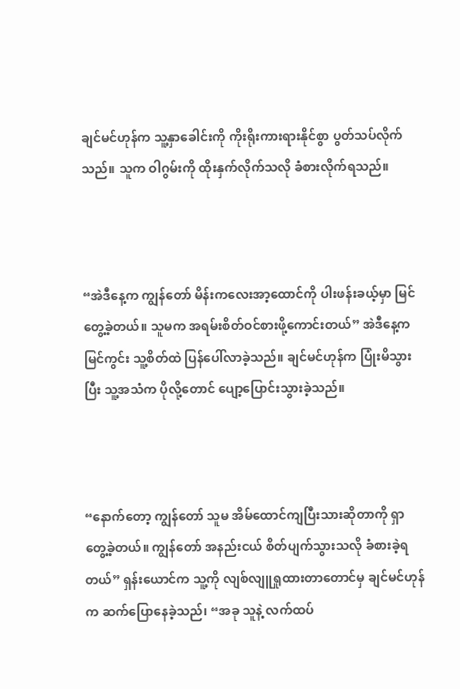ချင်မင်ဟုန်က သူ့နှာခေါင်းကို ကိုးရိုးကားရားနိုင်စွာ ပွတ်သပ်လိုက်သည်။ သူက ဝါဂွမ်းကို ထိုးနှက်လိုက်သလို ခံစားလိုက်ရသည်။



“အဲဒီနေ့က ကျွန်တော် မိန်းကလေးအာ့ထောင်ကို ပါးဖန်းခယ့်မှာ မြင်တွေ့ခဲ့တယ်။ သူမက အရမ်းစိတ်ဝင်စားဖို့ကောင်းတယ်” အဲဒီနေ့က မြင်ကွင်း သူ့စိတ်ထဲ ပြန်ပေါ်လာခဲ့သည်။ ချင်မင်ဟုန်က ပြုံးမိသွားပြီး သူ့အသံက ပိုလို့တောင် ပျော့ပြောင်းသွားခဲ့သည်။



“နောက်တော့ ကျွန်တော် သူမ အိမ်ထောင်ကျပြီးသားဆိုတာကို ရှာတွေ့ခဲ့တယ်။ ကျွန်တော် အနည်းငယ် စိတ်ပျက်သွားသလို ခံစားခဲ့ရတယ်” ရှန်းယောင်က သူ့ကို လျစ်လျူရှုထားတာတောင်မှ ချင်မင်ဟုန်က ဆက်ပြောနေခဲ့သည်၊ “အခု သူနဲ့ လက်ထပ်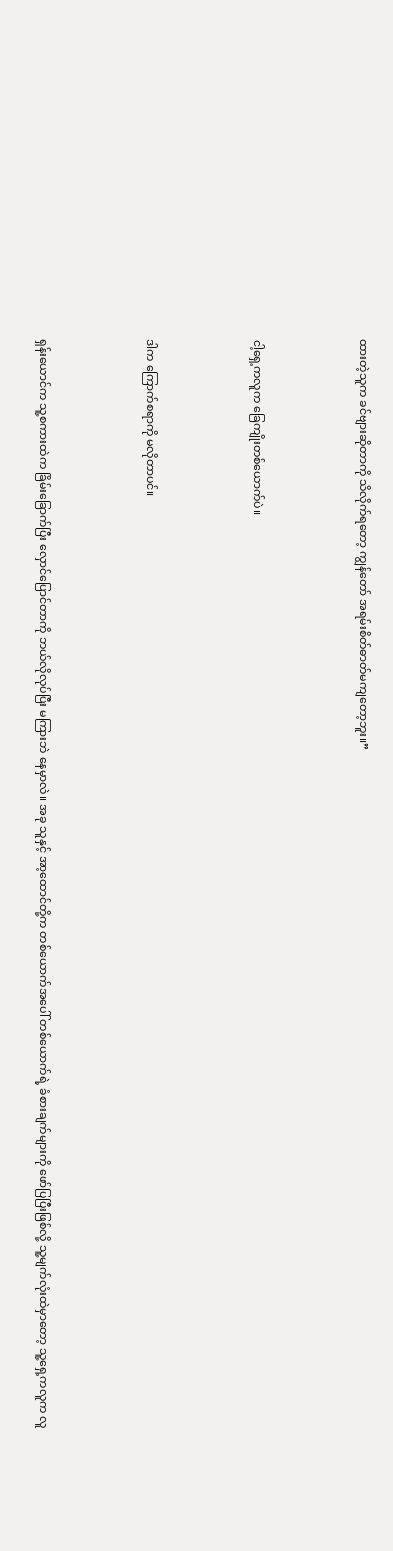ထားတဲ့သူက ခင်ဗျားဆိုတာကို သိလိုက်ရတော့ ကျွန်တော် အရမ်းစိတ်ဓာတ်မကျတော့ဘူး။”



ငါ့ရှေ့ကလူက ခြေကျိုးတစ်ယောက်ပဲ။



ဒါက ကြောက်စရာကို မလိုတာပင်။



ရှန်းယောင်က သူ့စကားထဲက ခြိမ်းခြောက်ပြီး လှောင်ပြောင်တာကို ဘယ်လိုလုပ်ပြီး မကြားဘဲ နေမှာလဲ။ အခု သူနှင့် အာ့ထောင်တို့က တစ်ယောက်အပေါ် တစ်ယောက်ရဲ့ ခံစားချက်များကို ဖော်ပြပြီးဖြစ်လို့ သူ့မျက်လုံးထဲမှာတော့ သူ့ရှေ့ကလူက လူ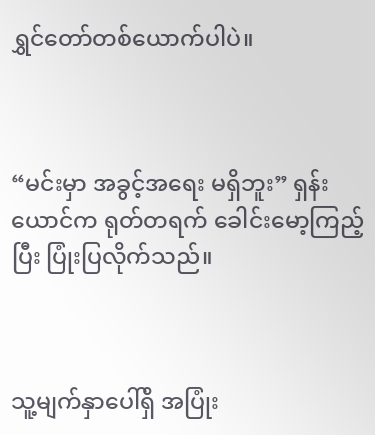ရွှင်တော်တစ်ယောက်ပါပဲ။



“မင်းမှာ အခွင့်အရေး မရှိဘူး” ရှန်းယောင်က ရုတ်တရက် ခေါင်းမော့ကြည့်ပြီး ပြုံးပြလိုက်သည်။



သူ့မျက်နှာပေါ်ရှိ အပြုံး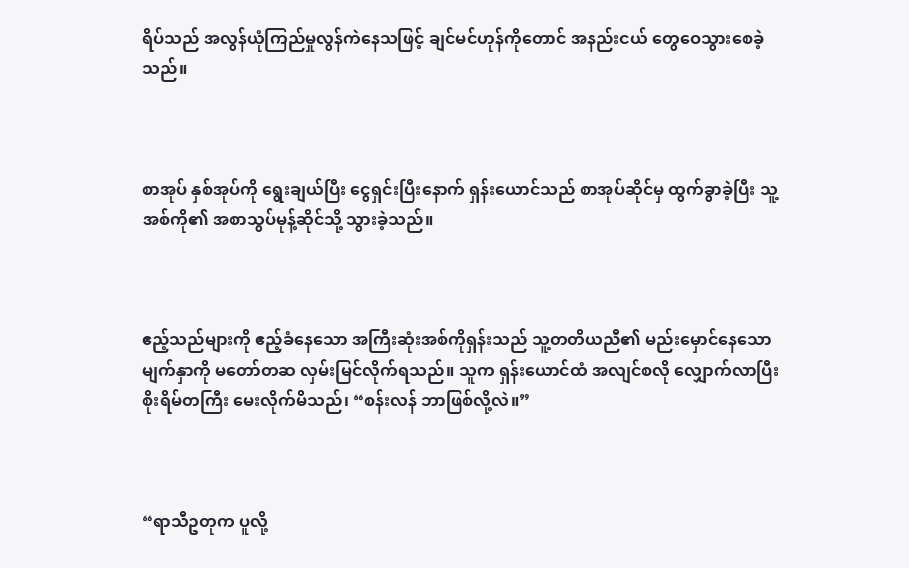ရိပ်သည် အလွန်ယုံကြည်မှုလွန်ကဲနေသဖြင့် ချင်မင်ဟုန်ကိုတောင် အနည်းငယ် တွေဝေသွားစေခဲ့သည်။



စာအုပ် နှစ်အုပ်ကို ရွေးချယ်ပြီး ငွေရှင်းပြီးနောက် ရှန်းယောင်သည် စာအုပ်ဆိုင်မှ ထွက်ခွာခဲ့ပြီး သူ့အစ်ကို၏ အစာသွပ်မုန့်ဆိုင်သို့ သွားခဲ့သည်။



ဧည့်သည်များကို ဧည့်ခံနေသော အကြီးဆုံးအစ်ကိုရှန်းသည် သူ့တတိယညီ၏ မည်းမှောင်နေသော မျက်နှာကို မတော်တဆ လှမ်းမြင်လိုက်ရသည်။ သူက ရှန်းယောင်ထံ အလျင်စလို လျှောက်လာပြီး စိုးရိမ်တကြီး မေးလိုက်မိသည်၊ “စန်းလန် ဘာဖြစ်လို့လဲ။”



“ရာသီဥတုက ပူလို့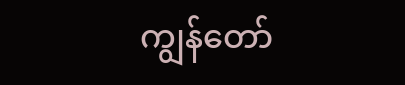ကျွန်တော်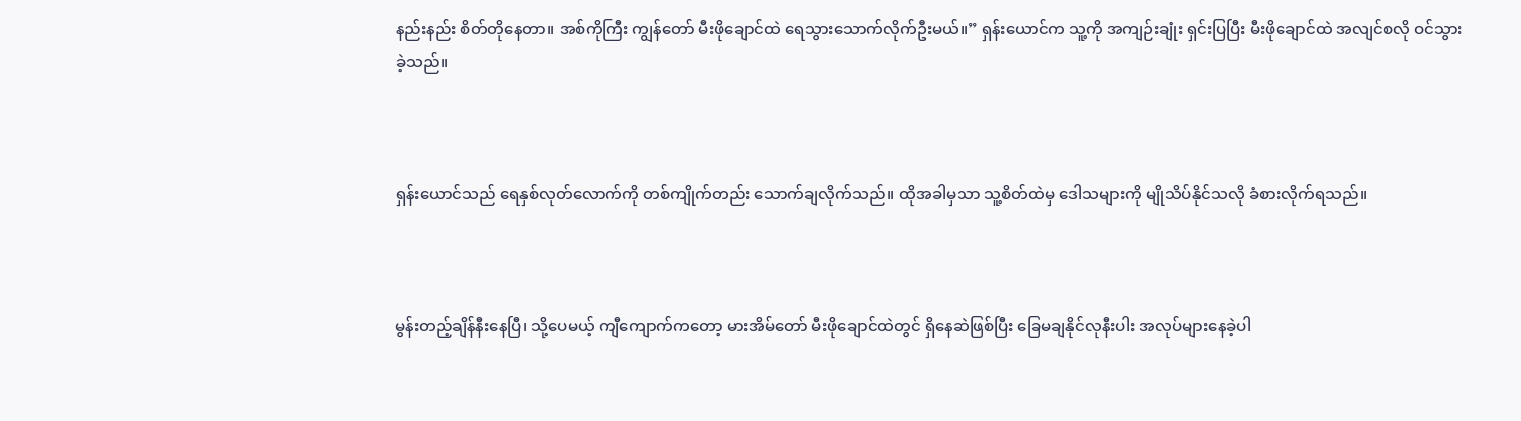နည်းနည်း စိတ်တိုနေတာ။ အစ်ကိုကြီး ကျွန်တော် မီးဖိုချောင်ထဲ ရေသွားသောက်လိုက်ဦးမယ်။” ရှန်းယောင်က သူ့ကို အကျဉ်းချုံး ရှင်းပြပြီး မီးဖိုချောင်ထဲ အလျင်စလို ဝင်သွားခဲ့သည်။



ရှန်းယောင်သည် ရေနှစ်လုတ်လောက်ကို တစ်ကျိုက်တည်း သောက်ချလိုက်သည်။ ထိုအခါမှသာ သူ့စိတ်ထဲမှ ဒေါသများကို မျိုသိပ်နိုင်သလို ခံစားလိုက်ရသည်။



မွန်းတည့်ချိန်နီးနေပြီ၊ သို့ပေမယ့် ကျီကျောက်ကတော့ မားအိမ်တော် မီးဖိုချောင်ထဲတွင် ရှိနေဆဲဖြစ်ပြီး ခြေမချနိုင်လုနီးပါး အလုပ်များနေခဲ့ပါ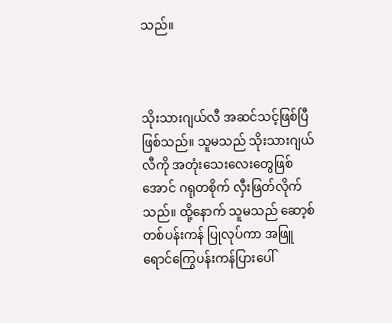သည်။



သိုးသားဂျယ်လီ အဆင်သင့်ဖြစ်ပြီဖြစ်သည်။ သူမသည် သိုးသားဂျယ်လီကို အတုံးသေးလေးတွေဖြစ်အောင် ဂရုတစိုက် လှီးဖြတ်လိုက်သည်။ ထို့နောက် သူမသည် ဆော့စ်တစ်ပန်းကန် ပြုလုပ်ကာ အဖြူရောင်ကြွေပန်းကန်ပြားပေါ်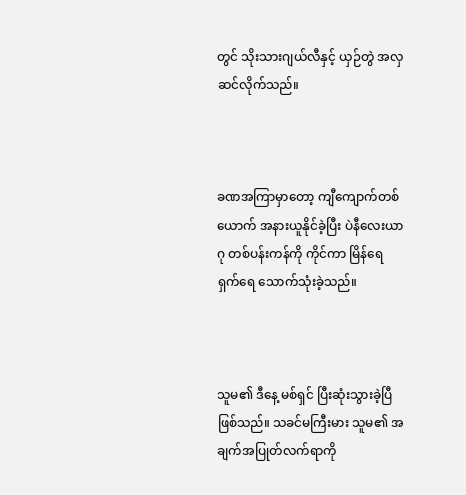တွင် သိုးသားဂျယ်လီနှင့် ယှဉ်တွဲ အလှဆင်လိုက်သည်။



ခဏအကြာမှာတော့ ကျီကျောက်တစ်ယောက် အနားယူနိုင်ခဲ့ပြီး ပဲနီလေးယာဂု တစ်ပန်းကန်ကို ကိုင်ကာ မြိန်ရေရှက်ရေ သောက်သုံးခဲ့သည်။



သူမ၏ ဒီနေ့ မစ်ရှင် ပြီးဆုံးသွားခဲ့ပြီဖြစ်သည်။ သခင်မကြီးမား သူမ၏ အချက်အပြုတ်လက်ရာကို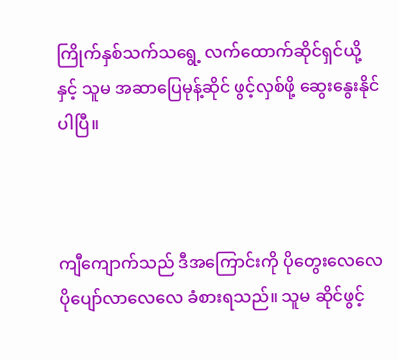ကြိုက်နှစ်သက်သရွေ့ လက်ထောက်ဆိုင်ရှင်ယို့နှင့် သူမ အဆာပြေမုန့်ဆိုင် ဖွင့်လှစ်ဖို့ ဆွေးနွေးနိုင်ပါပြီ။



ကျီကျောက်သည် ဒီအကြောင်းကို ပိုတွေးလေလေ ပိုပျော်လာလေလေ ခံစားရသည်။ သူမ ဆိုင်ဖွင့်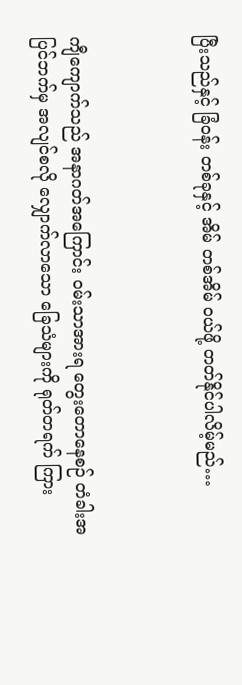ပြီးသည်နှင့် ခြံဝန်း တစ်ခုနှင့် အိမ် တစ်အိမ် ဝယ်ဖို့ တတ်နိုင်ပါလိမ့်မည်…



ကျီကျောက်သည် အနာဂတ်အကြောင်း ဝမ်းသာအားရ တွေးတောနေစဉ် တံခါးအပြင်ဘက်မှ အလျင်စလို လျှောက်လာသော ခြေသံများကို ရုတ်တရက် ကြား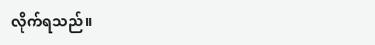လိုက်ရသည်။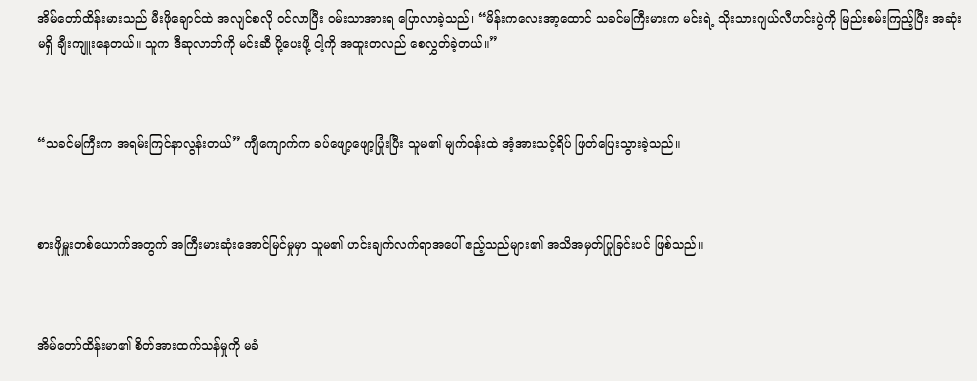အိမ်တော်ထိန်းမားသည် မီးဖိုချောင်ထဲ အလျင်စလို ဝင်လာပြီး ဝမ်းသာအားရ ပြောလာခဲ့သည်၊ “မိန်းကလေးအာ့ထောင် သခင်မကြီးမားက မင်းရဲ့ သိုးသားဂျယ်လီဟင်းပွဲကို မြည်းစမ်းကြည့်ပြီး အဆုံးမရှိ ချီးကျူးနေတယ်။ သူက ဒီဆုလာဘ်ကို မင်းဆီ ပို့ပေးဖို့ ငါ့ကို အထူးတလည် စေလွှတ်ခဲ့တယ်။”



“သခင်မကြီးက အရမ်းကြင်နာလွန်းတယ်” ကျီကျောက်က ခပ်ဖျော့ဖျော့ပြုံးပြီး သူမ၏ မျက်ဝန်းထဲ အံ့အားသင့်ရိပ် ဖြတ်ပြေးသွားခဲ့သည်။



စားဖိုမှူးတစ်ယောက်အတွက် အကြီးမားဆုံးအောင်မြင်မှုမှာ သူမ၏ ဟင်းချက်လက်ရာအပေါ် ဧည့်သည်များ၏ အသိအမှတ်ပြုခြင်းပင် ဖြစ်သည်။



အိမ်တော်ထိန်းမာ၏ စိတ်အားထက်သန်မှုကို မခံ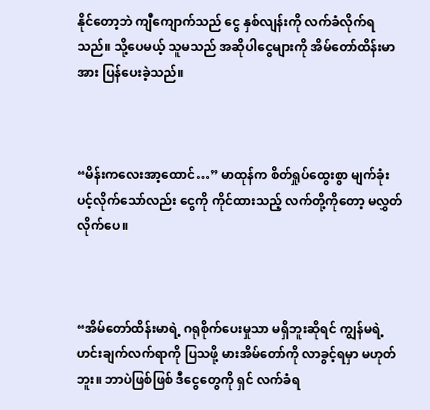နိုင်တော့ဘဲ ကျီကျောက်သည် ငွေ နှစ်လျန်းကို လက်ခံလိုက်ရသည်။ သို့ပေမယ့် သူမသည် အဆိုပါငွေများကို အိမ်တော်ထိန်းမာအား ပြန်ပေးခဲ့သည်။



“မိန်းကလေးအာ့ထောင်…” မာထုန်က စိတ်ရှုပ်ထွေးစွာ မျက်ခုံးပင့်လိုက်သော်လည်း ငွေကို ကိုင်ထားသည့် လက်တို့ကိုတော့ မလွှတ်လိုက်ပေ။



“အိမ်တော်ထိန်းမာရဲ့ ဂရုစိုက်ပေးမှုသာ မရှိဘူးဆိုရင် ကျွန်မရဲ့ ဟင်းချက်လက်ရာကို ပြသဖို့ မားအိမ်တော်ကို လာခွင့်ရမှာ မဟုတ်ဘူး။ ဘာပဲဖြစ်ဖြစ် ဒီငွေတွေကို ရှင် လက်ခံရ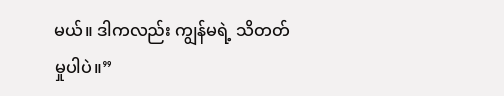မယ်။ ဒါကလည်း ကျွန်မရဲ့ သိတတ်မှုပါပဲ။”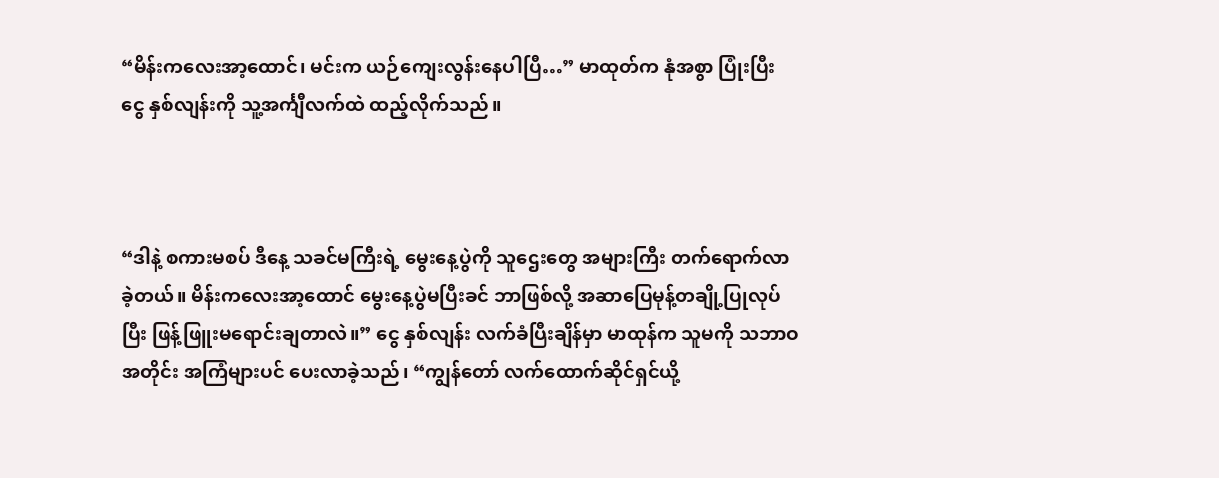“မိန်းကလေးအာ့ထောင်၊ မင်းက ယဉ်ကျေးလွန်းနေပါပြီ…” မာထုတ်က နုံအစွာ ပြုံးပြီး ငွေ နှစ်လျန်းကို သူ့အင်္ကျီလက်ထဲ ထည့်လိုက်သည်။



“ဒါနဲ့ စကားမစပ် ဒီနေ့ သခင်မကြီးရဲ့ မွေးနေ့ပွဲကို သူဌေးတွေ အများကြီး တက်ရောက်လာခဲ့တယ်။ မိန်းကလေးအာ့ထောင် မွေးနေ့ပွဲမပြီးခင် ဘာဖြစ်လို့ အဆာပြေမုန့်တချို့ပြုလုပ်ပြီး ဖြန့်ဖြူးမရောင်းချတာလဲ။” ငွေ နှစ်လျန်း လက်ခံပြီးချိန်မှာ မာထုန်က သူမကို သဘာဝအတိုင်း အကြံများပင် ပေးလာခဲ့သည်၊ “ကျွန်တော် လက်ထောက်ဆိုင်ရှင်ယို့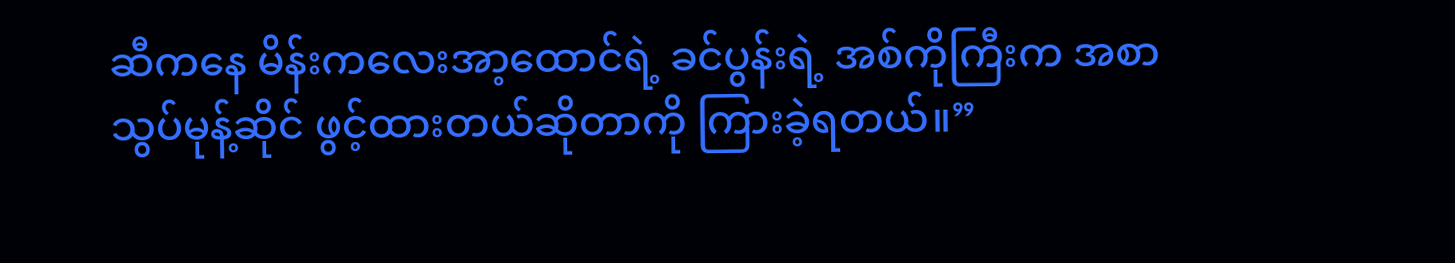ဆီကနေ မိန်းကလေးအာ့ထောင်ရဲ့ ခင်ပွန်းရဲ့ အစ်ကိုကြီးက အစာသွပ်မုန့်ဆိုင် ဖွင့်ထားတယ်ဆိုတာကို ကြားခဲ့ရတယ်။”